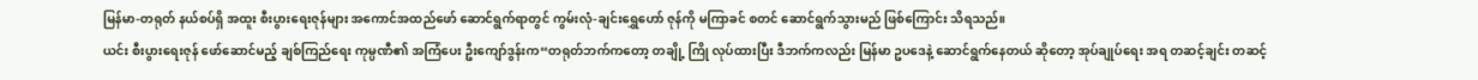မြန်မာ-တရုတ် နယ်စပ်ရှိ အထူး စီးပွားရေးဇုန်များ အကောင်အထည်ဖော် ဆောင်ရွက်ရာတွင် ကွမ်းလုံ-ချင်းရွှေဟော် ဇုန်ကို မကြာခင် စတင် ဆောင်ရွက်သွားမည် ဖြစ်ကြောင်း သိရသည်။
ယင်း စီးပွားရေးဇုန် ဖော်ဆောင်မည့် ချစ်ကြည်ရေး ကုမ္ပဏီ၏ အကြံပေး ဦးကျော်ဒွန်းက“တရုတ်ဘက်ကတော့ တချို့ ကြို လုပ်ထားပြီး ဒီဘက်ကလည်း မြန်မာ ဥပဒေနဲ့ ဆောင်ရွက်နေတယ် ဆိုတော့ အုပ်ချုပ်ရေး အရ တဆင့်ချင်း တဆင့်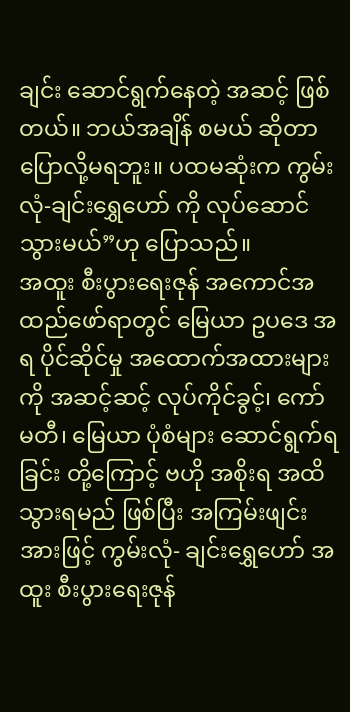ချင်း ဆောင်ရွက်နေတဲ့ အဆင့် ဖြစ်တယ်။ ဘယ်အချိန် စမယ် ဆိုတာ ပြောလို့မရဘူး။ ပထမဆုံးက ကွမ်းလုံ-ချင်းရွှေဟော် ကို လုပ်ဆောင်သွားမယ်”ဟု ပြောသည်။
အထူး စီးပွားရေးဇုန် အကောင်အထည်ဖော်ရာတွင် မြေယာ ဥပဒေ အရ ပိုင်ဆိုင်မှု အထောက်အထားများကို အဆင့်ဆင့် လုပ်ကိုင်ခွင့်၊ ကော်မတီ၊ မြေယာ ပုံစံများ ဆောင်ရွက်ရခြင်း တို့ကြောင့် ဗဟို အစိုးရ အထိ သွားရမည် ဖြစ်ပြီး အကြမ်းဖျင်း အားဖြင့် ကွမ်းလုံ- ချင်းရွှေဟော် အထူး စီးပွားရေးဇုန်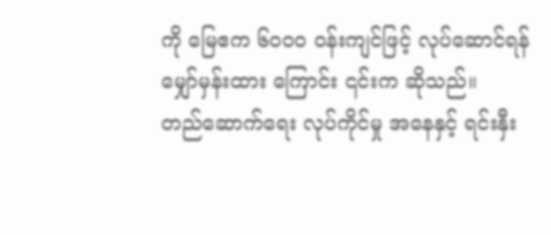ကို မြေဧက ၆၀၀၀ ဝန်းကျင်ဖြင့် လုပ်ဆောင်ရန် မျှော်မှန်းထား ကြောင်း ၎င်းက ဆိုသည်။
တည်ဆောက်ရေး လုပ်ကိုင်မှု အနေနှင့် ရင်းနှီး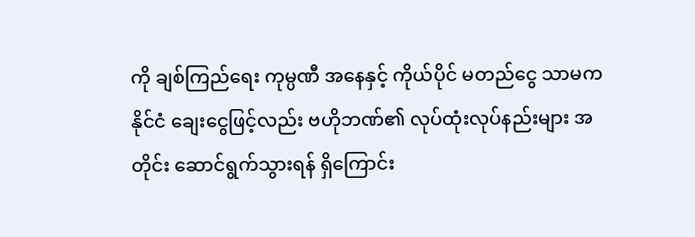ကို ချစ်ကြည်ရေး ကုမ္ပဏီ အနေနှင့် ကိုယ်ပိုင် မတည်ငွေ သာမက နိုင်ငံ ချေးငွေဖြင့်လည်း ဗဟိုဘဏ်၏ လုပ်ထုံးလုပ်နည်းများ အတိုင်း ဆောင်ရွက်သွားရန် ရှိကြောင်း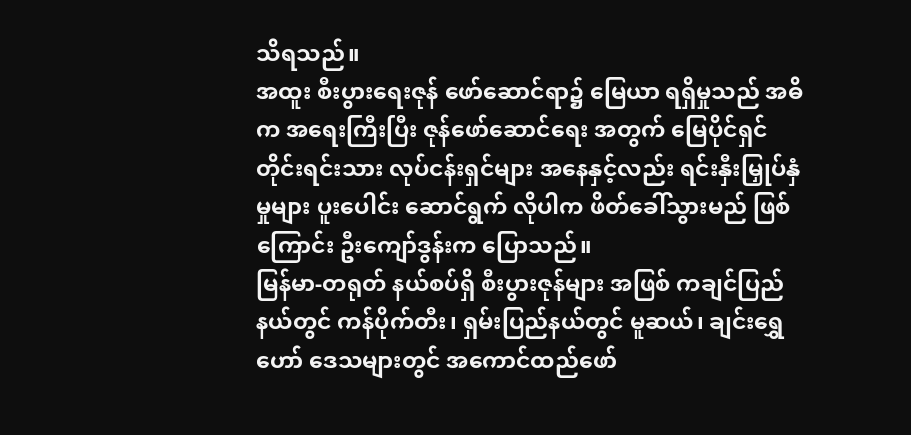သိရသည်။
အထူး စီးပွားရေးဇုန် ဖော်ဆောင်ရာ၌ မြေယာ ရရှိမှုသည် အဓိက အရေးကြီးပြီး ဇုန်ဖော်ဆောင်ရေး အတွက် မြေပိုင်ရှင် တိုင်းရင်းသား လုပ်ငန်းရှင်များ အနေနှင့်လည်း ရင်းနှီးမြှုပ်နှံမှုများ ပူးပေါင်း ဆောင်ရွက် လိုပါက ဖိတ်ခေါ်သွားမည် ဖြစ် ကြောင်း ဦးကျော်ဒွန်းက ပြောသည်။
မြန်မာ-တရုတ် နယ်စပ်ရှိ စီးပွားဇုန်များ အဖြစ် ကချင်ပြည်နယ်တွင် ကန်ပိုက်တီး၊ ရှမ်းပြည်နယ်တွင် မူဆယ်၊ ချင်းရွှေဟော် ဒေသများတွင် အကောင်ထည်ဖော်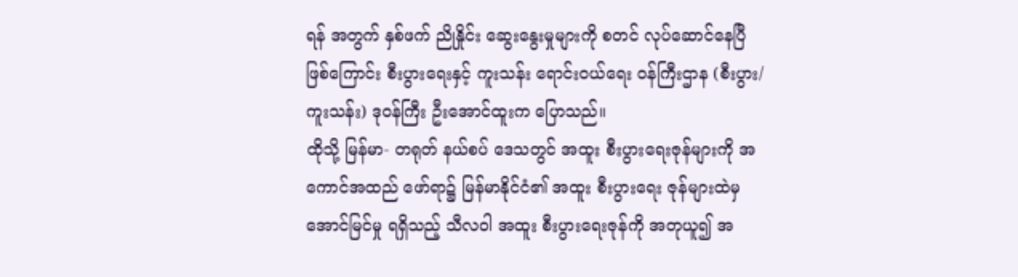ရန် အတွက် နှစ်ဖက် ညိုနှိုင်း ဆွေးနွေးမှုများကို စတင် လုပ်ဆောင်နေပြီ ဖြစ်ကြောင်း စီးပွားရေးနှင့် ကူးသန်း ရောင်းဝယ်ရေး ဝန်ကြီးဌာန (စီးပွား/ကူးသန်း) ဒုဝန်ကြီး ဦးအောင်ထူးက ပြောသည်။
ထိုသို့ မြန်မာ- တရုတ် နယ်စပ် ဒေသတွင် အထူး စီးပွားရေးဇုန်များကို အကောင်အထည် ဖော်ရာ၌ မြန်မာနိုင်ငံ၏ အထူး စီးပွားရေး ဇုန်များထဲမှ အောင်မြင်မှု ရရှိသည့် သီလဝါ အထူး စီးပွားရေးဇုန်ကို အတုယူ၍ အ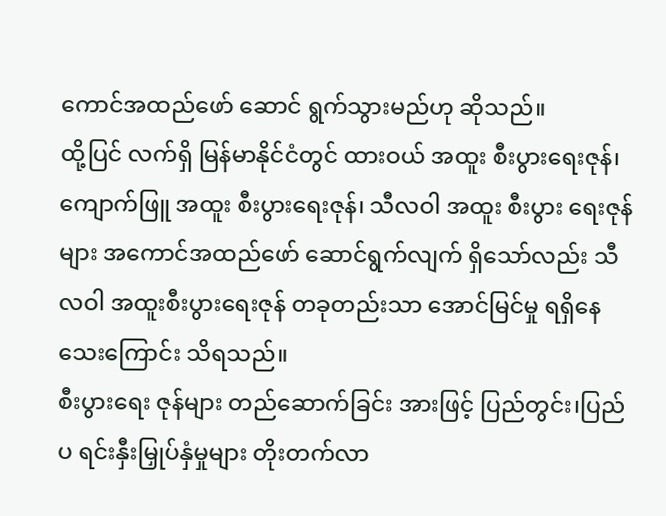ကောင်အထည်ဖော် ဆောင် ရွက်သွားမည်ဟု ဆိုသည်။
ထို့ပြင် လက်ရှိ မြန်မာနိုင်ငံတွင် ထားဝယ် အထူး စီးပွားရေးဇုန်၊ ကျောက်ဖြူ အထူး စီးပွားရေးဇုန်၊ သီလဝါ အထူး စီးပွား ရေးဇုန်များ အကောင်အထည်ဖော် ဆောင်ရွက်လျက် ရှိသော်လည်း သီလဝါ အထူးစီးပွားရေးဇုန် တခုတည်းသာ အောင်မြင်မှု ရရှိနေသေးကြောင်း သိရသည်။
စီးပွားရေး ဇုန်များ တည်ဆောက်ခြင်း အားဖြင့် ပြည်တွင်း၊ပြည်ပ ရင်းနှီးမြှုပ်နှံမှုများ တိုးတက်လာ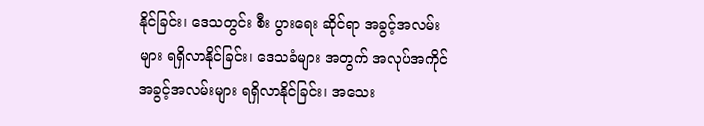နိုင်ခြင်း၊ ဒေသတွင်း စီး ပွားရေး ဆိုင်ရာ အခွင့်အလမ်းများ ရရှိလာနိုင်ခြင်း၊ ဒေသခံများ အတွက် အလုပ်အကိုင် အခွင့်အလမ်းများ ရရှိလာနိုင်ခြင်း၊ အသေး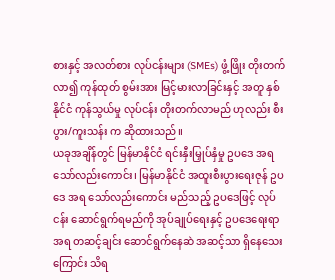စားနှင့် အလတ်စား လုပ်ငန်းများ (SMEs) ဖွံ့ဖြိုး တိုးတက်လာ၍ ကုန်ထုတ် စွမ်းအား မြင့်မားလာခြင်းနှင့် အတူ နှစ်နိုင်ငံ ကုန်သွယ်မှု လုပ်ငန်း တိုးတက်လာမည် ဟုလည်း စီးပွား/ကူးသန်း က ဆိုထားသည်။
ယခုအချိန်တွင် မြန်မာနိုင်ငံ ရင်းနှီးမြှုပ်နှံမှု ဥပဒေ အရ သော်လည်းကောင်း၊ မြန်မာနိုင်ငံ အထူးစီးပွားရေးဇုန် ဥပဒေ အရ သော်လည်းကောင်း မည်သည့် ဥပဒေဖြင့် လုပ်ငန်း ဆောင်ရွက်ရမည်ကို အုပ်ချုပ်ရေးနှင့် ဥပဒေရေးရာ အရ တဆင့်ချင်း ဆောင်ရွက်နေဆဲ အဆင့်သာ ရှိနေသေးကြောင်း သိရ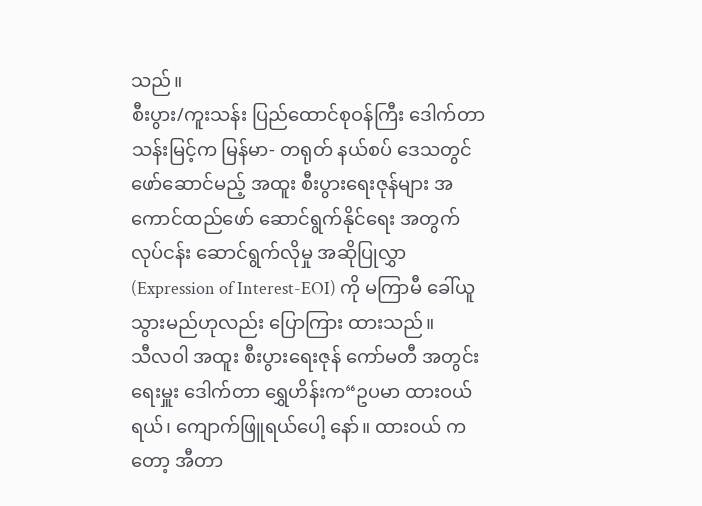သည်။
စီးပွား/ကူးသန်း ပြည်ထောင်စုဝန်ကြီး ဒေါက်တာ သန်းမြင့်က မြန်မာ- တရုတ် နယ်စပ် ဒေသတွင် ဖော်ဆောင်မည့် အထူး စီးပွားရေးဇုန်များ အကောင်ထည်ဖော် ဆောင်ရွက်နိုင်ရေး အတွက် လုပ်ငန်း ဆောင်ရွက်လိုမှု အဆိုပြုလွှာ (Expression of Interest-EOI) ကို မကြာမီ ခေါ်ယူသွားမည်ဟုလည်း ပြောကြား ထားသည်။
သီလဝါ အထူး စီးပွားရေးဇုန် ကော်မတီ အတွင်းရေးမှူး ဒေါက်တာ ရွှေဟိန်းက“ဥပမာ ထားဝယ်ရယ်၊ ကျောက်ဖြူရယ်ပေါ့ နော်။ ထားဝယ် ကတော့ အီတာ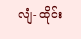လျံ- ထိုင်း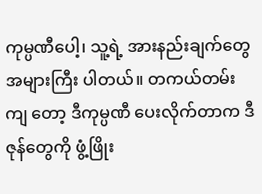ကုမ္ပဏီပေါ့၊ သူ့ရဲ့ အားနည်းချက်တွေ အများကြီး ပါတယ်။ တကယ်တမ်း ကျ တော့ ဒီကုမ္ပဏီ ပေးလိုက်တာက ဒီဇုန်တွေကို ဖွံ့ဖြိုး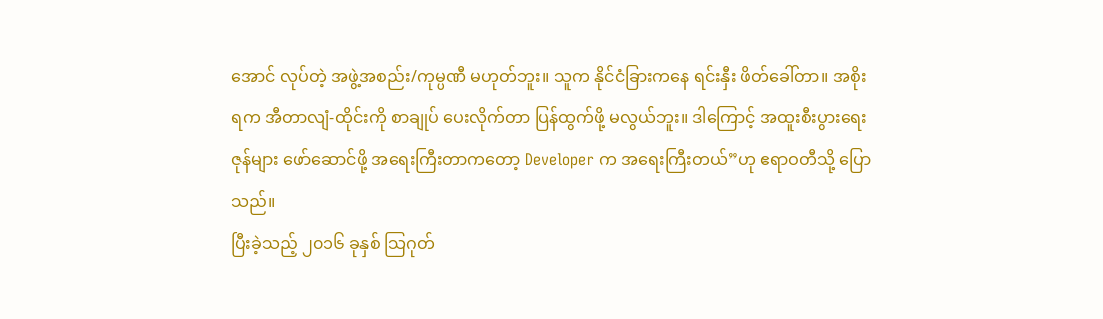အောင် လုပ်တဲ့ အဖွဲ့အစည်း/ကုမ္ပဏီ မဟုတ်ဘူး။ သူက နိုင်ငံခြားကနေ ရင်းနှီး ဖိတ်ခေါ်တာ။ အစိုးရက အီတာလျံ-ထိုင်းကို စာချုပ် ပေးလိုက်တာ ပြန်ထွက်ဖို့ မလွယ်ဘူး။ ဒါကြောင့် အထူးစီးပွားရေးဇုန်များ ဖော်ဆောင်ဖို့ အရေးကြီးတာကတော့ Developer က အရေးကြီးတယ်”ဟု ဧရာဝတီသို့ ပြောသည်။
ပြီးခဲ့သည့် ၂၀၁၆ ခုနှစ် သြဂုတ်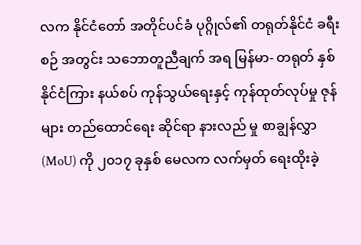လက နိုင်ငံတော် အတိုင်ပင်ခံ ပုဂ္ဂိုလ်၏ တရုတ်နိုင်ငံ ခရီးစဉ် အတွင်း သဘောတူညီချက် အရ မြန်မာ- တရုတ် နှစ်နိုင်ငံကြား နယ်စပ် ကုန်သွယ်ရေးနှင့် ကုန်ထုတ်လုပ်မှု ဇုန်များ တည်ထောင်ရေး ဆိုင်ရာ နားလည် မှု စာချွန်လွှာ (MoU) ကို ၂၀၁၇ ခုနှစ် မေလက လက်မှတ် ရေးထိုးခဲ့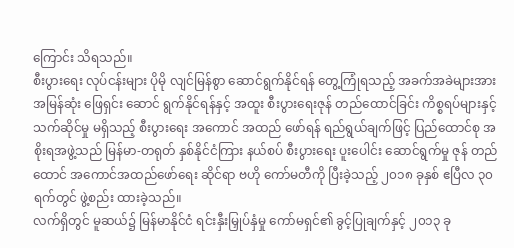ကြောင်း သိရသည်။
စီးပွားရေး လုပ်ငန်းများ ပိုမို လျင်မြန်စွာ ဆောင်ရွက်နိုင်ရန် တွေ့ကြုံရသည့် အခက်အခဲများအား အမြန်ဆုံး ဖြေရှင်း ဆောင် ရွက်နိုင်ရန်နှင့် အထူး စီးပွားရေးဇုန် တည်ထောင်ခြင်း ကိစ္စရပ်များနှင့် သက်ဆိုင်မှု မရှိသည့် စီးပွားရေး အကောင် အထည် ဖော်ရန် ရည်ရွယ်ချက်ဖြင့် ပြည်ထောင်စု အစိုးရအဖွဲ့သည် မြန်မာ-တရုတ် နှစ်နိုင်ငံကြား နယ်စပ် စီးပွားရေး ပူးပေါင်း ဆောင်ရွက်မှု ဇုန် တည်ထောင် အကောင်အထည်ဖော်ရေး ဆိုင်ရာ ဗဟို ကော်မတီကို ပြီးခဲ့သည့် ၂၀၁၈ ခုနှစ် ဧပြီလ ၃၀ ရက်တွင် ဖွဲ့စည်း ထားခဲ့သည်။
လက်ရှိတွင် မူဆယ်၌ မြန်မာနိုင်ငံ ရင်းနှီးမြှုပ်နှံမှု ကော်မရှင်၏ ခွင့်ပြုချက်နှင့် ၂၀၁၃ ခု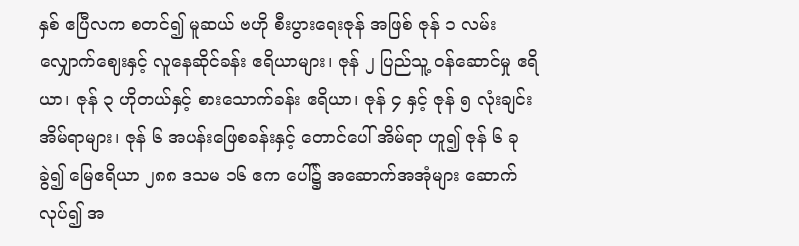နှစ် ဧပြီလက စတင်၍ မူဆယ် ဗဟို စီးပွားရေးဇုန် အဖြစ် ဇုန် ၁ လမ်းလျှောက်ဈေးနှင့် လူနေဆိုင်ခန်း ဧရိယာများ၊ ဇုန် ၂ ပြည်သူ့ ဝန်ဆောင်မှု ဧရိယာ၊ ဇုန် ၃ ဟိုတယ်နှင့် စားသောက်ခန်း ဧရိယာ၊ ဇုန် ၄ နှင့် ဇုန် ၅ လုံးချင်းအိမ်ရာများ၊ ဇုန် ၆ အပန်းဖြေစခန်းနှင့် တောင်ပေါ် အိမ်ရာ ဟူ၍ ဇုန် ၆ ခု ခွဲ၍ မြေဧရိယာ ၂၈၈ ဒသမ ၁၆ ဧက ပေါ်၌ အဆောက်အအုံများ ဆောက်လုပ်၍ အ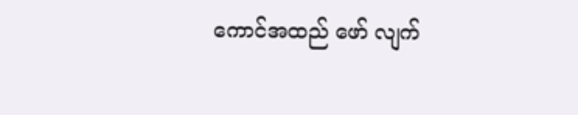ကောင်အထည် ဖော် လျက်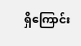ရှိကြောင်း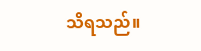သိရသည်။